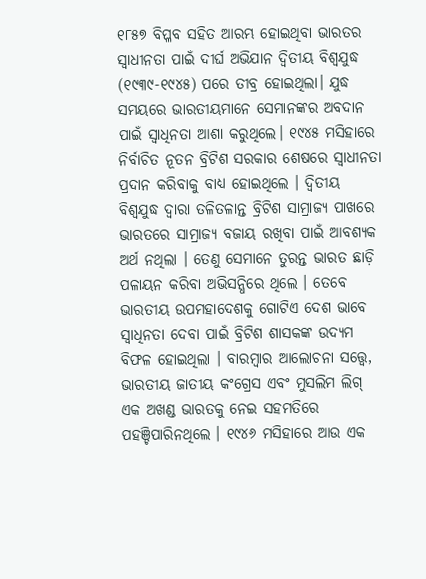୧୮୫୭ ବିପ୍ଳବ ସହିତ ଆରମ୍ଭ ହୋଇଥିବା ଭାରତର ସ୍ୱାଧୀନତା ପାଇଁ ଦୀର୍ଘ ଅଭିଯାନ ଦ୍ୱିତୀୟ ବିଶ୍ୱଯୁଦ୍ଧ (୧୯୩୯-୧୯୪୫) ପରେ ତୀବ୍ର ହୋଇଥିଲା। ଯୁଦ୍ଧ ସମୟରେ ଭାରତୀୟମାନେ ସେମାନଙ୍କର ଅବଦାନ ପାଇଁ ସ୍ୱାଧିନତା ଆଶା କରୁଥିଲେ। ୧୯୪୫ ମସିହାରେ ନିର୍ବାଚିତ ନୂତନ ବ୍ରିଟିଶ ସରକାର ଶେଷରେ ସ୍ୱାଧୀନତା ପ୍ରଦାନ କରିବାକୁ ବାଧ୍ୟ ହୋଇଥିଲେ । ଦ୍ୱିତୀୟ ବିଶ୍ୱଯୁଦ୍ଧ ଦ୍ୱାରା ତଳିତଳାନ୍ତ ବ୍ରିଟିଶ ସାମ୍ରାଜ୍ୟ ପାଖରେ ଭାରତରେ ସାମ୍ରାଜ୍ୟ ବଜାୟ ରଖିବା ପାଇଁ ଆବଶ୍ୟକ ଅର୍ଥ ନଥିଲା । ତେଣୁ ସେମାନେ ତୁରନ୍ତ ଭାରତ ଛାଡ଼ି ପଳାୟନ କରିବା ଅଭିସନ୍ଧିରେ ଥିଲେ । ତେବେ ଭାରତୀୟ ଉପମହାଦେଶକୁ ଗୋଟିଏ ଦେଶ ଭାବେ ସ୍ୱାଧିନତା ଦେବା ପାଇଁ ବ୍ରିଟିଶ ଶାସକଙ୍କ ଉଦ୍ୟମ ବିଫଳ ହୋଇଥିଲା । ବାରମ୍ବାର ଆଲୋଚନା ସତ୍ତ୍ୱେ, ଭାରତୀୟ ଜାତୀୟ କଂଗ୍ରେସ ଏବଂ ମୁସଲିମ ଲିଗ୍ ଏକ ଅଖଣ୍ଡ ଭାରତକୁ ନେଇ ସହମତିରେ ପହଞ୍ଚିପାରିନଥିଲେ । ୧୯୪୬ ମସିହାରେ ଆଉ ଏକ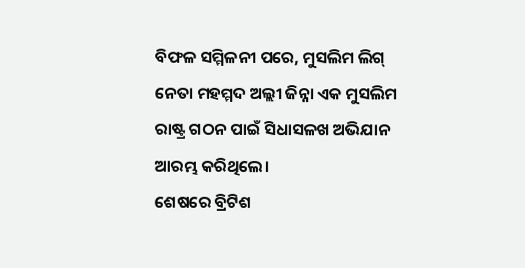ବିଫଳ ସମ୍ମିଳନୀ ପରେ, ମୁସଲିମ ଲିଗ୍ ନେତା ମହମ୍ମଦ ଅଲ୍ଲୀ ଜିନ୍ନା ଏକ ମୁସଲିମ ରାଷ୍ଟ୍ର ଗଠନ ପାଇଁ ସିଧାସଳଖ ଅଭିଯାନ ଆରମ୍ଭ କରିଥିଲେ।
ଶେଷରେ ବ୍ରିଟିଶ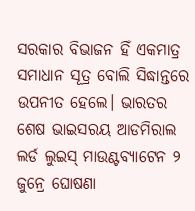ସରକାର ବିଭାଜନ ହିଁ ଏକମାତ୍ର ସମାଧାନ ସୂତ୍ର ବୋଲି ସିଦ୍ଧାନ୍ତରେ ଉପନୀତ ହେଲେ। ଭାରତର ଶେଷ ଭାଇସରୟ ଆଡମିରାଲ ଲର୍ଡ ଲୁଇସ୍ ମାଉଣ୍ଟବ୍ୟାଟେନ ୨ ଜୁନ୍ରେ ଘୋଷଣା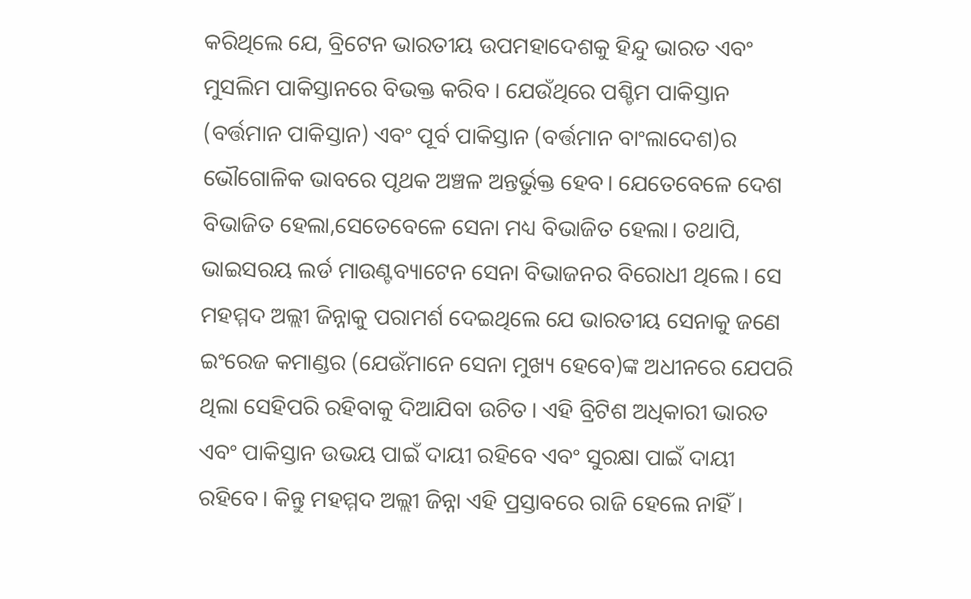କରିଥିଲେ ଯେ, ବ୍ରିଟେନ ଭାରତୀୟ ଉପମହାଦେଶକୁ ହିନ୍ଦୁ ଭାରତ ଏବଂ ମୁସଲିମ ପାକିସ୍ତାନରେ ବିଭକ୍ତ କରିବ । ଯେଉଁଥିରେ ପଶ୍ଚିମ ପାକିସ୍ତାନ (ବର୍ତ୍ତମାନ ପାକିସ୍ତାନ) ଏବଂ ପୂର୍ବ ପାକିସ୍ତାନ (ବର୍ତ୍ତମାନ ବାଂଲାଦେଶ)ର ଭୌଗୋଳିକ ଭାବରେ ପୃଥକ ଅଞ୍ଚଳ ଅନ୍ତର୍ଭୁକ୍ତ ହେବ। ଯେତେବେଳେ ଦେଶ ବିଭାଜିତ ହେଲା,ସେତେବେଳେ ସେନା ମଧ୍ୟ ବିଭାଜିତ ହେଲା। ତଥାପି, ଭାଇସରୟ ଲର୍ଡ ମାଉଣ୍ଟବ୍ୟାଟେନ ସେନା ବିଭାଜନର ବିରୋଧୀ ଥିଲେ। ସେ ମହମ୍ମଦ ଅଲ୍ଲୀ ଜିନ୍ନାକୁ ପରାମର୍ଶ ଦେଇଥିଲେ ଯେ ଭାରତୀୟ ସେନାକୁ ଜଣେ ଇଂରେଜ କମାଣ୍ଡର (ଯେଉଁମାନେ ସେନା ମୁଖ୍ୟ ହେବେ)ଙ୍କ ଅଧୀନରେ ଯେପରି ଥିଲା ସେହିପରି ରହିବାକୁ ଦିଆଯିବା ଉଚିତ। ଏହି ବ୍ରିଟିଶ ଅଧିକାରୀ ଭାରତ ଏବଂ ପାକିସ୍ତାନ ଉଭୟ ପାଇଁ ଦାୟୀ ରହିବେ ଏବଂ ସୁରକ୍ଷା ପାଇଁ ଦାୟୀ ରହିବେ। କିନ୍ତୁ ମହମ୍ମଦ ଅଲ୍ଲୀ ଜିନ୍ନା ଏହି ପ୍ରସ୍ତାବରେ ରାଜି ହେଲେ ନାହିଁ।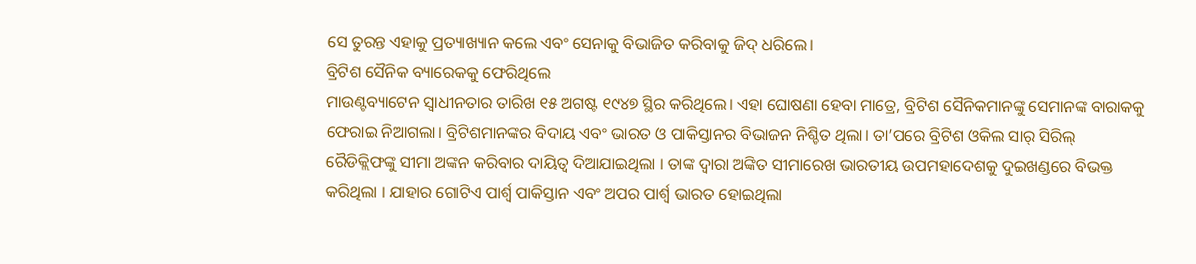ସେ ତୁରନ୍ତ ଏହାକୁ ପ୍ରତ୍ୟାଖ୍ୟାନ କଲେ ଏବଂ ସେନାକୁ ବିଭାଜିତ କରିବାକୁ ଜିଦ୍ ଧରିଲେ।
ବ୍ରିଟିଶ ସୈନିକ ବ୍ୟାରେକକୁ ଫେରିଥିଲେ
ମାଉଣ୍ଟବ୍ୟାଟେନ ସ୍ୱାଧୀନତାର ତାରିଖ ୧୫ ଅଗଷ୍ଟ ୧୯୪୭ ସ୍ଥିର କରିଥିଲେ। ଏହା ଘୋଷଣା ହେବା ମାତ୍ରେ, ବ୍ରିଟିଶ ସୈନିକମାନଙ୍କୁ ସେମାନଙ୍କ ବାରାକକୁ ଫେରାଇ ନିଆଗଲା। ବ୍ରିଟିଶମାନଙ୍କର ବିଦାୟ ଏବଂ ଭାରତ ଓ ପାକିସ୍ତାନର ବିଭାଜନ ନିଶ୍ଚିତ ଥିଲା। ତା’ପରେ ବ୍ରିଟିଶ ଓକିଲ ସାର୍ ସିରିଲ୍ ରୈଡିକ୍ଲିଫଙ୍କୁ ସୀମା ଅଙ୍କନ କରିବାର ଦାୟିତ୍ୱ ଦିଆଯାଇଥିଲା । ତାଙ୍କ ଦ୍ୱାରା ଅଙ୍କିତ ସୀମାରେଖ ଭାରତୀୟ ଉପମହାଦେଶକୁ ଦୁଇଖଣ୍ଡରେ ବିଭକ୍ତ କରିଥିଲା । ଯାହାର ଗୋଟିଏ ପାର୍ଶ୍ୱ ପାକିସ୍ତାନ ଏବଂ ଅପର ପାର୍ଶ୍ୱ ଭାରତ ହୋଇଥିଲା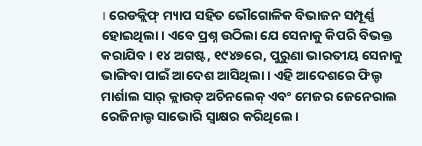। ରେଡକ୍ଲିଫ୍ ମ୍ୟାପ ସହିତ ଭୌଗୋଳିକ ବିଭାଜନ ସମ୍ପୂର୍ଣ୍ଣ ହୋଇଥିଲା। ଏବେ ପ୍ରଶ୍ନ ଉଠିଲା ଯେ ସେନାକୁ କିପରି ବିଭକ୍ତ କରାଯିବ। ୧୪ ଅଗଷ୍ଟ, ୧୯୪୭ରେ, ପୁରୁଣା ଭାରତୀୟ ସେନାକୁ ଭାଙ୍ଗିବା ପାଇଁ ଆଦେଶ ଆସିଥିଲା। ଏହି ଆଦେଶରେ ଫିଲ୍ଡ ମାର୍ଶାଲ ସାର୍ କ୍ଲାଉଡ୍ ଅଚିନଲେକ୍ ଏବଂ ମେଜର ଜେନେରାଲ ରେଜିନାଲ୍ଡ ସାଭୋରି ସ୍ୱାକ୍ଷର କରିଥିଲେ।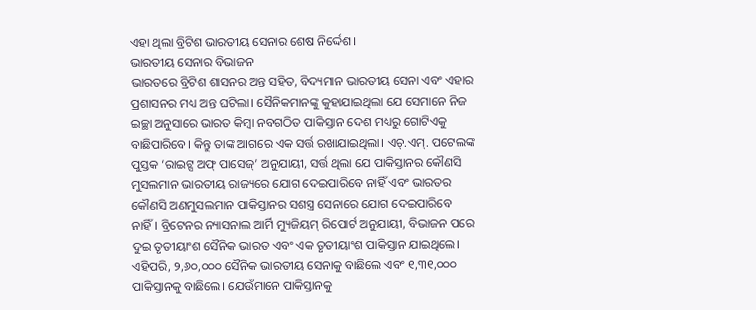ଏହା ଥିଲା ବ୍ରିଟିଶ ଭାରତୀୟ ସେନାର ଶେଷ ନିର୍ଦ୍ଦେଶ।
ଭାରତୀୟ ସେନାର ବିଭାଜନ
ଭାରତରେ ବ୍ରିଟିଶ ଶାସନର ଅନ୍ତ ସହିତ, ବିଦ୍ୟମାନ ଭାରତୀୟ ସେନା ଏବଂ ଏହାର ପ୍ରଶାସନର ମଧ୍ୟ ଅନ୍ତ ଘଟିଲା। ସୈନିକମାନଙ୍କୁ କୁହାଯାଇଥିଲା ଯେ ସେମାନେ ନିଜ ଇଚ୍ଛା ଅନୁସାରେ ଭାରତ କିମ୍ବା ନବଗଠିତ ପାକିସ୍ତାନ ଦେଶ ମଧ୍ୟରୁ ଗୋଟିଏକୁ ବାଛିପାରିବେ। କିନ୍ତୁ ତାଙ୍କ ଆଗରେ ଏକ ସର୍ତ୍ତ ରଖାଯାଇଥିଲା। ଏଚ୍.ଏମ୍. ପଟେଲଙ୍କ ପୁସ୍ତକ ‘ରାଇଟ୍ସ ଅଫ୍ ପାସେଜ୍’ ଅନୁଯାୟୀ, ସର୍ତ୍ତ ଥିଲା ଯେ ପାକିସ୍ତାନର କୌଣସି ମୁସଲମାନ ଭାରତୀୟ ରାଜ୍ୟରେ ଯୋଗ ଦେଇପାରିବେ ନାହିଁ ଏବଂ ଭାରତର କୌଣସି ଅଣମୁସଲମାନ ପାକିସ୍ତାନର ସଶସ୍ତ୍ର ସେନାରେ ଯୋଗ ଦେଇପାରିବେ ନାହିଁ। ବ୍ରିଟେନର ନ୍ୟାସନାଲ ଆର୍ମି ମ୍ୟୁଜିୟମ୍ ରିପୋର୍ଟ ଅନୁଯାୟୀ, ବିଭାଜନ ପରେ ଦୁଇ ତୃତୀୟାଂଶ ସୈନିକ ଭାରତ ଏବଂ ଏକ ତୃତୀୟାଂଶ ପାକିସ୍ତାନ ଯାଇଥିଲେ। ଏହିପରି, ୨,୬୦,୦୦୦ ସୈନିକ ଭାରତୀୟ ସେନାକୁ ବାଛିଲେ ଏବଂ ୧,୩୧,୦୦୦ ପାକିସ୍ତାନକୁ ବାଛିଲେ। ଯେଉଁମାନେ ପାକିସ୍ତାନକୁ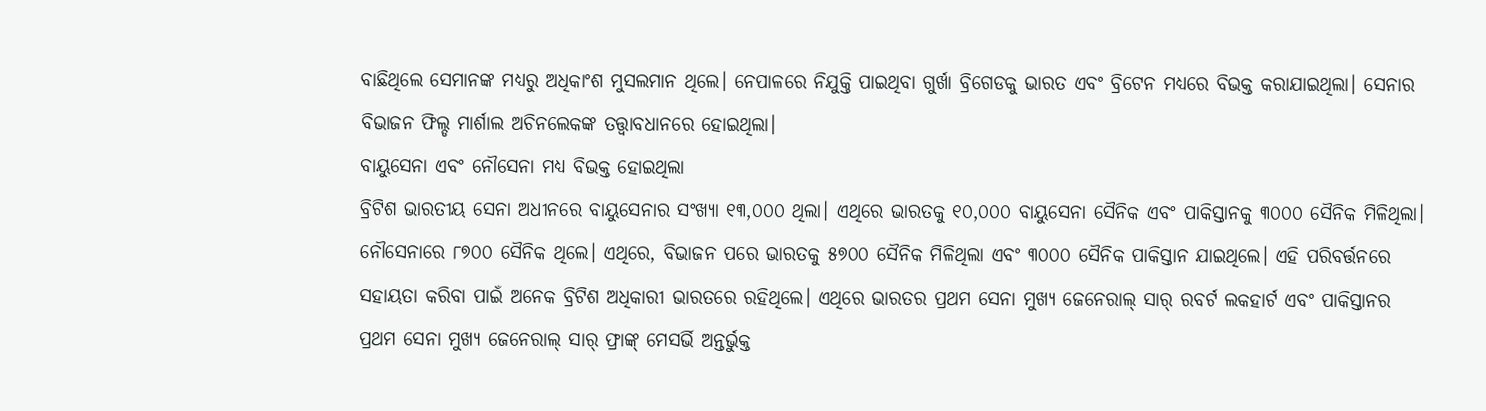ବାଛିଥିଲେ ସେମାନଙ୍କ ମଧ୍ୟରୁ ଅଧିକାଂଶ ମୁସଲମାନ ଥିଲେ। ନେପାଳରେ ନିଯୁକ୍ତି ପାଇଥିବା ଗୁର୍ଖା ବ୍ରିଗେଡକୁ ଭାରତ ଏବଂ ବ୍ରିଟେନ ମଧ୍ୟରେ ବିଭକ୍ତ କରାଯାଇଥିଲା। ସେନାର ବିଭାଜନ ଫିଲ୍ଡ ମାର୍ଶାଲ ଅଚିନଲେକଙ୍କ ତତ୍ତ୍ୱାବଧାନରେ ହୋଇଥିଲା।
ବାୟୁସେନା ଏବଂ ନୌସେନା ମଧ୍ୟ ବିଭକ୍ତ ହୋଇଥିଲା
ବ୍ରିଟିଶ ଭାରତୀୟ ସେନା ଅଧୀନରେ ବାୟୁସେନାର ସଂଖ୍ୟା ୧୩,୦୦୦ ଥିଲା। ଏଥିରେ ଭାରତକୁ ୧୦,୦୦୦ ବାୟୁସେନା ସୈନିକ ଏବଂ ପାକିସ୍ତାନକୁ ୩୦୦୦ ସୈନିକ ମିଳିଥିଲା। ନୌସେନାରେ ୮୭୦୦ ସୈନିକ ଥିଲେ। ଏଥିରେ, ବିଭାଜନ ପରେ ଭାରତକୁ ୫୭୦୦ ସୈନିକ ମିଳିଥିଲା ଏବଂ ୩୦୦୦ ସୈନିକ ପାକିସ୍ତାନ ଯାଇଥିଲେ। ଏହି ପରିବର୍ତ୍ତନରେ ସହାୟତା କରିବା ପାଇଁ ଅନେକ ବ୍ରିଟିଶ ଅଧିକାରୀ ଭାରତରେ ରହିଥିଲେ। ଏଥିରେ ଭାରତର ପ୍ରଥମ ସେନା ମୁଖ୍ୟ ଜେନେରାଲ୍ ସାର୍ ରବର୍ଟ ଲକହାର୍ଟ ଏବଂ ପାକିସ୍ତାନର ପ୍ରଥମ ସେନା ମୁଖ୍ୟ ଜେନେରାଲ୍ ସାର୍ ଫ୍ରାଙ୍କ୍ ମେସର୍ଭି ଅନ୍ତର୍ଭୁକ୍ତ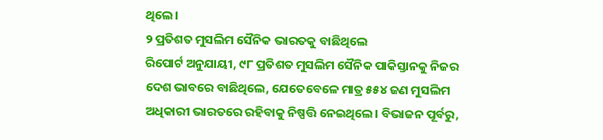ଥିଲେ।
୨ ପ୍ରତିଶତ ମୁସଲିମ ସୈନିକ ଭାରତକୁ ବାଛିଥିଲେ
ରିପୋର୍ଟ ଅନୁଯାୟୀ, ୯୮ ପ୍ରତିଶତ ମୁସଲିମ ସୈନିକ ପାକିସ୍ତାନକୁ ନିଜର ଦେଶ ଭାବରେ ବାଛିଥିଲେ, ଯେତେବେଳେ ମାତ୍ର ୫୫୪ ଜଣ ମୁସଲିମ ଅଧିକାରୀ ଭାରତରେ ରହିବାକୁ ନିଷ୍ପତ୍ତି ନେଇଥିଲେ। ବିଭାଜନ ପୂର୍ବରୁ,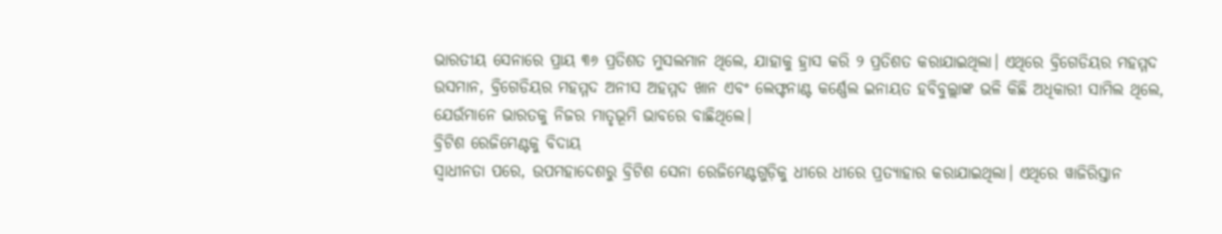ଭାରତୀୟ ସେନାରେ ପ୍ରାୟ ୩୬ ପ୍ରତିଶତ ମୁସଲମାନ ଥିଲେ, ଯାହାକୁ ହ୍ରାସ କରି ୨ ପ୍ରତିଶତ କରାଯାଇଥିଲା। ଏଥିରେ ବ୍ରିଗେଡିୟର ମହମ୍ମଦ ଉସମାନ, ବ୍ରିଗେଡିୟର ମହମ୍ମଦ ଅନୀସ ଅହମ୍ମଦ ଖାନ ଏବଂ ଲେଫ୍ଟନାଣ୍ଟ କର୍ଣ୍ଣେଲ ଇନାୟତ ହବିବୁଲ୍ଲାଙ୍କ ଭଳି କିଛି ଅଧିକାରୀ ସାମିଲ ଥିଲେ, ଯେଉଁମାନେ ଭାରତକୁ ନିଜର ମାତୃଭୂମି ଭାବରେ ବାଛିଥିଲେ।
ବ୍ରିଟିଶ ରେଜିମେଣ୍ଟକୁ ବିଦାୟ
ସ୍ୱାଧୀନତା ପରେ, ଉପମହାଦେଶରୁ ବ୍ରିଟିଶ ସେନା ରେଜିମେଣ୍ଟଗୁଡ଼ିକୁ ଧୀରେ ଧୀରେ ପ୍ରତ୍ୟାହାର କରାଯାଇଥିଲା। ଏଥିରେ ୱାଜିରିସ୍ତାନ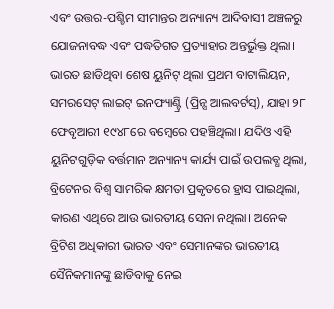ଏବଂ ଉତ୍ତର-ପଶ୍ଚିମ ସୀମାନ୍ତର ଅନ୍ୟାନ୍ୟ ଆଦିବାସୀ ଅଞ୍ଚଳରୁ ଯୋଜନାବଦ୍ଧ ଏବଂ ପଦ୍ଧତିଗତ ପ୍ରତ୍ୟାହାର ଅନ୍ତର୍ଭୁକ୍ତ ଥିଲା। ଭାରତ ଛାଡିଥିବା ଶେଷ ୟୁନିଟ୍ ଥିଲା ପ୍ରଥମ ବାଟାଲିୟନ, ସମରସେଟ୍ ଲାଇଟ୍ ଇନଫ୍ୟାଣ୍ଟ୍ରି (ପ୍ରିନ୍ସ ଆଲବର୍ଟସ୍), ଯାହା ୨୮ ଫେବୃଆରୀ ୧୯୪୮ରେ ବମ୍ବେରେ ପହଞ୍ଚିଥିଲା। ଯଦିଓ ଏହି ୟୁନିଟଗୁଡ଼ିକ ବର୍ତ୍ତମାନ ଅନ୍ୟାନ୍ୟ କାର୍ଯ୍ୟ ପାଇଁ ଉପଲବ୍ଧ ଥିଲା, ବ୍ରିଟେନର ବିଶ୍ୱ ସାମରିକ କ୍ଷମତା ପ୍ରକୃତରେ ହ୍ରାସ ପାଇଥିଲା, କାରଣ ଏଥିରେ ଆଉ ଭାରତୀୟ ସେନା ନଥିଲା। ଅନେକ ବ୍ରିଟିଶ ଅଧିକାରୀ ଭାରତ ଏବଂ ସେମାନଙ୍କର ଭାରତୀୟ ସୈନିକମାନଙ୍କୁ ଛାଡିବାକୁ ନେଇ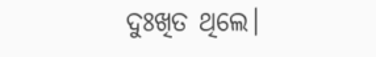ଦୁଃଖିତ ଥିଲେ।